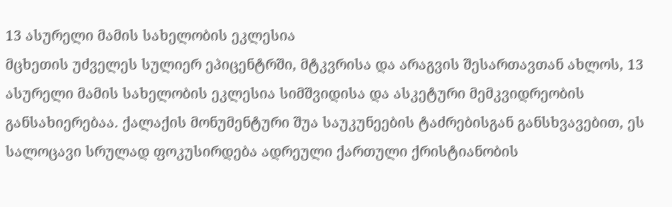13 ასურელი მამის სახელობის ეკლესია
მცხეთის უძველეს სულიერ ეპიცენტრში, მტკვრისა და არაგვის შესართავთან ახლოს, 13 ასურელი მამის სახელობის ეკლესია სიმშვიდისა და ასკეტური მემკვიდრეობის განსახიერებაა. ქალაქის მონუმენტური შუა საუკუნეების ტაძრებისგან განსხვავებით, ეს სალოცავი სრულად ფოკუსირდება ადრეული ქართული ქრისტიანობის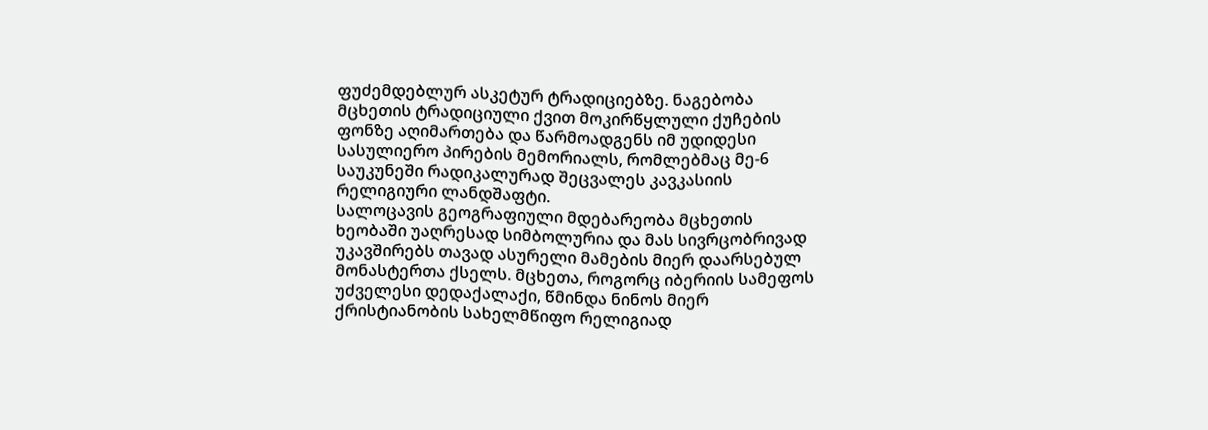ფუძემდებლურ ასკეტურ ტრადიციებზე. ნაგებობა მცხეთის ტრადიციული ქვით მოკირწყლული ქუჩების ფონზე აღიმართება და წარმოადგენს იმ უდიდესი სასულიერო პირების მემორიალს, რომლებმაც მე-6 საუკუნეში რადიკალურად შეცვალეს კავკასიის რელიგიური ლანდშაფტი.
სალოცავის გეოგრაფიული მდებარეობა მცხეთის ხეობაში უაღრესად სიმბოლურია და მას სივრცობრივად უკავშირებს თავად ასურელი მამების მიერ დაარსებულ მონასტერთა ქსელს. მცხეთა, როგორც იბერიის სამეფოს უძველესი დედაქალაქი, წმინდა ნინოს მიერ ქრისტიანობის სახელმწიფო რელიგიად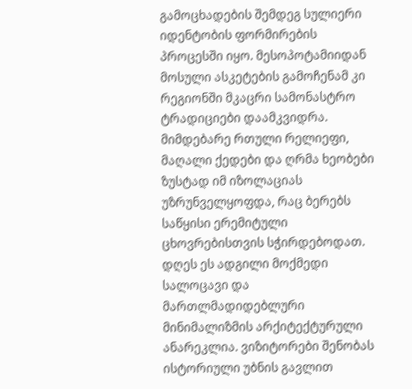გამოცხადების შემდეგ სულიერი იდენტობის ფორმირების პროცესში იყო. მესოპოტამიიდან მოსული ასკეტების გამოჩენამ კი რეგიონში მკაცრი სამონასტრო ტრადიციები დაამკვიდრა. მიმდებარე რთული რელიეფი, მაღალი ქედები და ღრმა ხეობები ზუსტად იმ იზოლაციას უზრუნველყოფდა, რაც ბერებს საწყისი ერემიტული ცხოვრებისთვის სჭირდებოდათ.
დღეს ეს ადგილი მოქმედი სალოცავი და მართლმადიდებლური მინიმალიზმის არქიტექტურული ანარეკლია. ვიზიტორები შენობას ისტორიული უბნის გავლით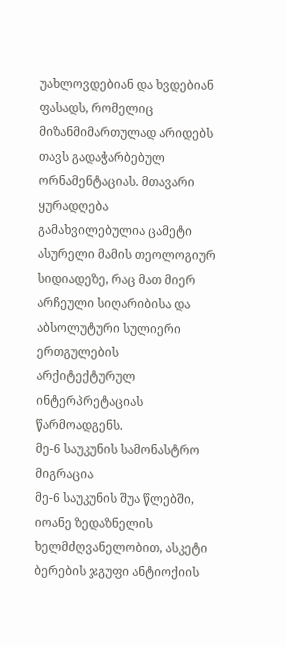უახლოვდებიან და ხვდებიან ფასადს, რომელიც მიზანმიმართულად არიდებს თავს გადაჭარბებულ ორნამენტაციას. მთავარი ყურადღება გამახვილებულია ცამეტი ასურელი მამის თეოლოგიურ სიდიადეზე, რაც მათ მიერ არჩეული სიღარიბისა და აბსოლუტური სულიერი ერთგულების არქიტექტურულ ინტერპრეტაციას წარმოადგენს.
მე-6 საუკუნის სამონასტრო მიგრაცია
მე-6 საუკუნის შუა წლებში, იოანე ზედაზნელის ხელმძღვანელობით, ასკეტი ბერების ჯგუფი ანტიოქიის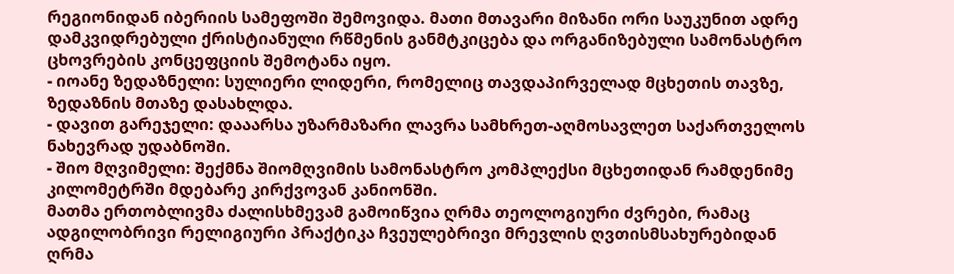რეგიონიდან იბერიის სამეფოში შემოვიდა. მათი მთავარი მიზანი ორი საუკუნით ადრე დამკვიდრებული ქრისტიანული რწმენის განმტკიცება და ორგანიზებული სამონასტრო ცხოვრების კონცეფციის შემოტანა იყო.
- იოანე ზედაზნელი: სულიერი ლიდერი, რომელიც თავდაპირველად მცხეთის თავზე, ზედაზნის მთაზე დასახლდა.
- დავით გარეჯელი: დააარსა უზარმაზარი ლავრა სამხრეთ-აღმოსავლეთ საქართველოს ნახევრად უდაბნოში.
- შიო მღვიმელი: შექმნა შიომღვიმის სამონასტრო კომპლექსი მცხეთიდან რამდენიმე კილომეტრში მდებარე კირქვოვან კანიონში.
მათმა ერთობლივმა ძალისხმევამ გამოიწვია ღრმა თეოლოგიური ძვრები, რამაც ადგილობრივი რელიგიური პრაქტიკა ჩვეულებრივი მრევლის ღვთისმსახურებიდან ღრმა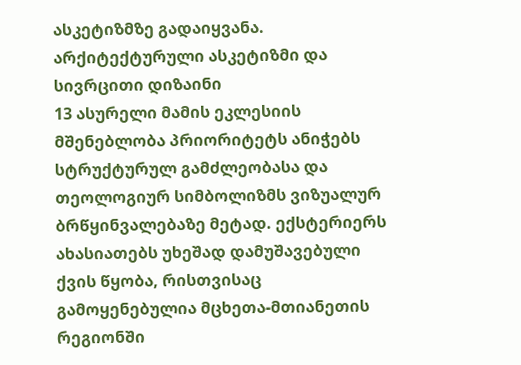ასკეტიზმზე გადაიყვანა.
არქიტექტურული ასკეტიზმი და სივრცითი დიზაინი
13 ასურელი მამის ეკლესიის მშენებლობა პრიორიტეტს ანიჭებს სტრუქტურულ გამძლეობასა და თეოლოგიურ სიმბოლიზმს ვიზუალურ ბრწყინვალებაზე მეტად. ექსტერიერს ახასიათებს უხეშად დამუშავებული ქვის წყობა, რისთვისაც გამოყენებულია მცხეთა-მთიანეთის რეგიონში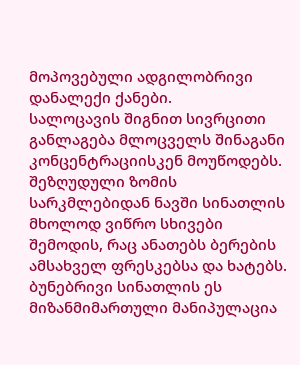მოპოვებული ადგილობრივი დანალექი ქანები.
სალოცავის შიგნით სივრცითი განლაგება მლოცველს შინაგანი კონცენტრაციისკენ მოუწოდებს. შეზღუდული ზომის სარკმლებიდან ნავში სინათლის მხოლოდ ვიწრო სხივები შემოდის, რაც ანათებს ბერების ამსახველ ფრესკებსა და ხატებს. ბუნებრივი სინათლის ეს მიზანმიმართული მანიპულაცია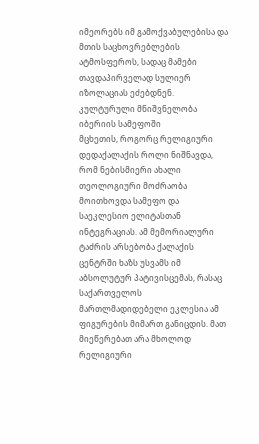იმეორებს იმ გამოქვაბულებისა და მთის საცხოვრებლების ატმოსფეროს, სადაც მამები თავდაპირველად სულიერ იზოლაციას ეძებდნენ.
კულტურული მნიშვნელობა იბერიის სამეფოში
მცხეთის, როგორც რელიგიური დედაქალაქის როლი ნიშნავდა, რომ ნებისმიერი ახალი თეოლოგიური მოძრაობა მოითხოვდა სამეფო და საეკლესიო ელიტასთან ინტეგრაციას. ამ მემორიალური ტაძრის არსებობა ქალაქის ცენტრში ხაზს უსვამს იმ აბსოლუტურ პატივისცემას, რასაც საქართველოს მართლმადიდებელი ეკლესია ამ ფიგურების მიმართ განიცდის. მათ მიეწერებათ არა მხოლოდ რელიგიური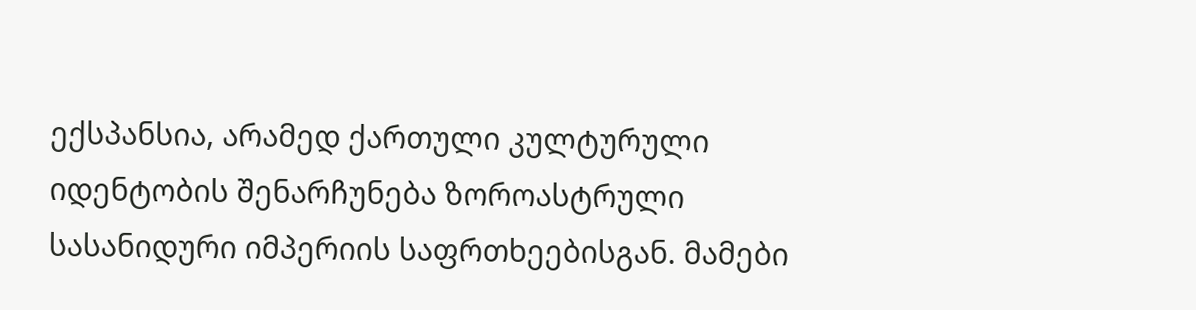ექსპანსია, არამედ ქართული კულტურული იდენტობის შენარჩუნება ზოროასტრული სასანიდური იმპერიის საფრთხეებისგან. მამები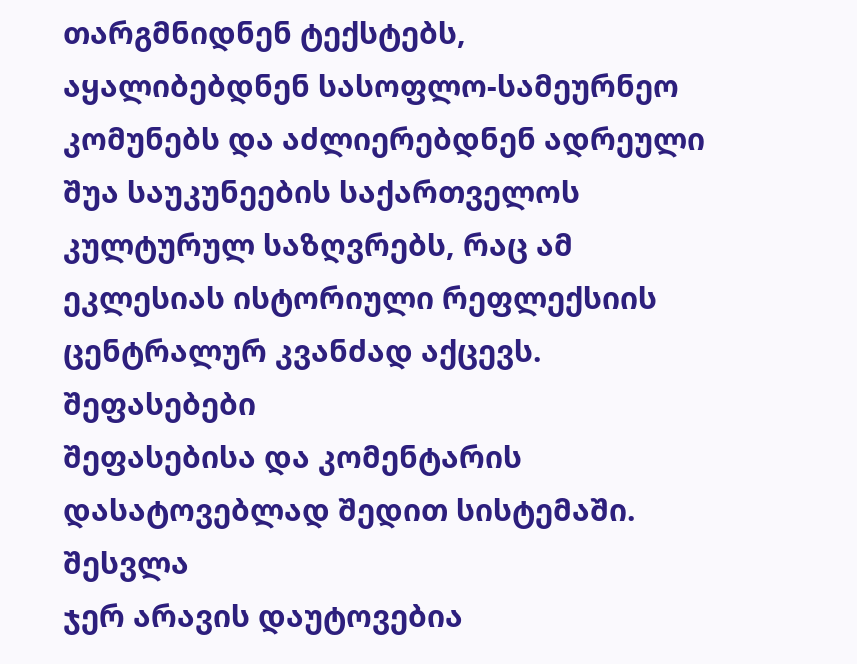თარგმნიდნენ ტექსტებს, აყალიბებდნენ სასოფლო-სამეურნეო კომუნებს და აძლიერებდნენ ადრეული შუა საუკუნეების საქართველოს კულტურულ საზღვრებს, რაც ამ ეკლესიას ისტორიული რეფლექსიის ცენტრალურ კვანძად აქცევს.
შეფასებები
შეფასებისა და კომენტარის დასატოვებლად შედით სისტემაში. შესვლა
ჯერ არავის დაუტოვებია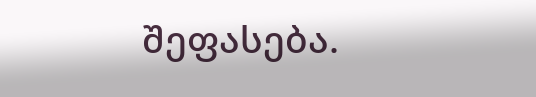შეფასება.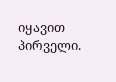იყავით პირველი.